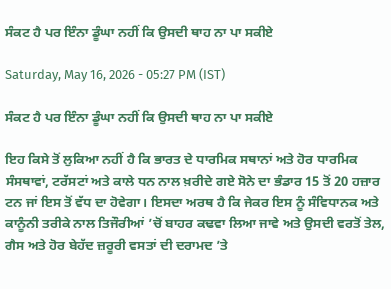ਸੰਕਟ ਹੈ ਪਰ ਇੰਨਾ ਡੂੰਘਾ ਨਹੀਂ ਕਿ ਉਸਦੀ ਥਾਹ ਨਾ ਪਾ ਸਕੀਏ

Saturday, May 16, 2026 - 05:27 PM (IST)

ਸੰਕਟ ਹੈ ਪਰ ਇੰਨਾ ਡੂੰਘਾ ਨਹੀਂ ਕਿ ਉਸਦੀ ਥਾਹ ਨਾ ਪਾ ਸਕੀਏ

ਇਹ ਕਿਸੇ ਤੋਂ ਲੁਕਿਆ ਨਹੀਂ ਹੈ ਕਿ ਭਾਰਤ ਦੇ ਧਾਰਮਿਕ ਸਥਾਨਾਂ ਅਤੇ ਹੋਰ ਧਾਰਮਿਕ ਸੰਸਥਾਵਾਂ, ਟਰੱਸਟਾਂ ਅਤੇ ਕਾਲੇ ਧਨ ਨਾਲ ਖ਼ਰੀਦੇ ਗਏ ਸੋਨੇ ਦਾ ਭੰਡਾਰ 15 ਤੋਂ 20 ਹਜ਼ਾਰ ਟਨ ਜਾਂ ਇਸ ਤੋਂ ਵੱਧ ਦਾ ਹੋਵੇਗਾ। ਇਸਦਾ ਅਰਥ ਹੈ ਕਿ ਜੇਕਰ ਇਸ ਨੂੰ ਸੰਵਿਧਾਨਕ ਅਤੇ ਕਾਨੂੰਨੀ ਤਰੀਕੇ ਨਾਲ ਤਿਜੌਰੀਆਂ ’ਚੋਂ ਬਾਹਰ ਕਢਵਾ ਲਿਆ ਜਾਵੇ ਅਤੇ ਉਸਦੀ ਵਰਤੋਂ ਤੇਲ, ਗੈਸ ਅਤੇ ਹੋਰ ਬੇਹੱਦ ਜ਼ਰੂਰੀ ਵਸਤਾਂ ਦੀ ਦਰਾਮਦ ’ਤੇ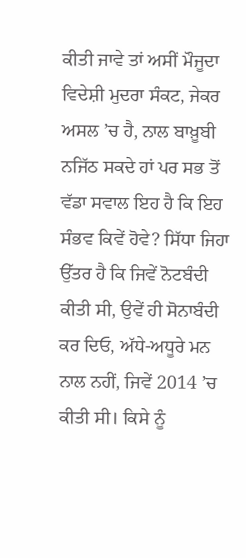ਕੀਤੀ ਜਾਵੇ ਤਾਂ ਅਸੀਂ ਮੌਜੂਦਾ ਵਿਦੇਸ਼ੀ ਮੁਦਰਾ ਸੰਕਟ, ਜੇਕਰ ਅਸਲ ’ਚ ਹੈ, ਨਾਲ ਬਾਖ਼ੂਬੀ ਨਜਿੱਠ ਸਕਦੇ ਹਾਂ ਪਰ ਸਭ ਤੋਂ ਵੱਡਾ ਸਵਾਲ ਇਹ ਹੈ ਕਿ ਇਹ ਸੰਭਵ ਕਿਵੇਂ ਹੋਵੇ? ਸਿੱਧਾ ਜਿਹਾ ਉੱਤਰ ਹੈ ਕਿ ਜਿਵੇਂ ਨੋਟਬੰਦੀ ਕੀਤੀ ਸੀ, ਉਵੇਂ ਹੀ ਸੋਨਾਬੰਦੀ ਕਰ ਦਿਓ, ਅੱਧੇ-ਅਧੂਰੇ ਮਨ ਨਾਲ ਨਹੀਂ, ਜਿਵੇਂ 2014 ’ਚ ਕੀਤੀ ਸੀ। ਕਿਸੇ ਨੂੰ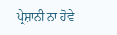ਪ੍ਰੇਸ਼ਾਨੀ ਨਾ ਹੋਵੇ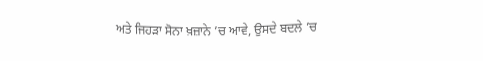ਅਤੇ ਜਿਹੜਾ ਸੋਨਾ ਖ਼ਜ਼ਾਨੇ ’ਚ ਆਵੇ, ਉਸਦੇ ਬਦਲੇ ’ਚ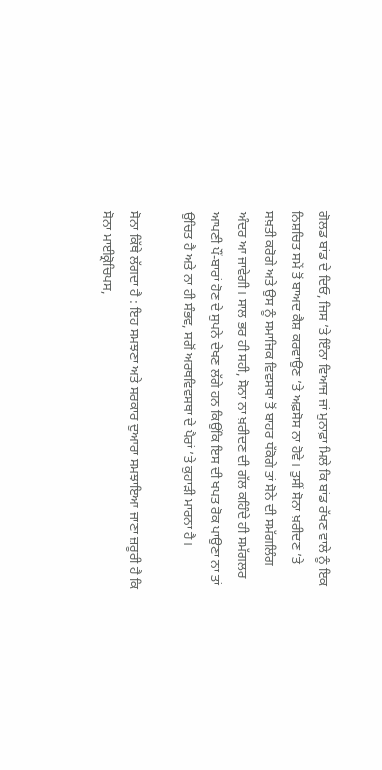ਗੋਲਡ ਬਾਂਡ ਦੇ ਦਿਓ, ਜਿਸ ’ਤੇ ਇੰਨਾ ਵਿਆਜ ਜਾਂ ਮੁਨਾਫ਼ਾ ਮਿਲੇ ਕਿ ਬਾਂਡ ਰੱਖਣ ਵਾਲੇ ਨੂੰ ਇਕ ਨਿਸ਼ਚਿਤ ਸਮੇਂ ਤੋਂ ਬਾਅਦ ਕੈਸ਼ ਕਰਵਾਉਣ ’ਤੇ ਅਫ਼ਸੋਸ ਨਾ ਹੋਵੇ। ਤੁਸੀਂ ਸੋਨਾ ਖ਼ਰੀਦਣ ’ਤੇ ਸਖ਼ਤੀ ਕਰੋਗੇ ਅਤੇ ਉਸ ਨੂੰ ਸਮਾਜਿਕ ਵਿਵਸਥਾ ਤੋਂ ਬਾਹਰ ਧੱਕੋਗੇ ਤਾਂ ਸੋਨੇ ਦੀ ਸਮੱਗਲਿੰਗ ਅੰਦਰ ਆ ਜਾਵੇਗੀ। ਸਾਲ ਭਰ ਹੀ ਸਹੀ, ਸੋਨਾ ਨਾ ਖ਼ਰੀਦਣ ਦੀ ਗੱਲ ਕਹਿੰਦੇ ਹੀ ਸਮੱਗਲਰ ਆਪਣੀ ਪੌਂ-ਬਾਰਾਂ ਹੋਣ ਦੇ ਸੁਪਨੇ ਦੇਖਣ ਲੱਗੇ ਹਨ ਕਿਉਂਕਿ ਇਸ ਦੀ ਖਪਤ ਰੋਕ ਪਾਉਣਾ ਨਾ ਤਾਂ ਉਚਿਤ ਹੈ ਅਤੇ ਨਾ ਹੀ ਸੰਭਵ, ਸਗੋਂ ਅਰਥਵਿਵਸਥਾ ਦੇ ਪੈਰਾਂ ’ਤੇ ਕੁਹਾੜੀ ਮਾਰਨਾ ਹੈ।

ਸੋਨਾ ਕਿੱਥੇ ਲੱਗਦਾ ਹੈ : ਇਹ ਸਮਝਣਾ ਅਤੇ ਸਰਕਾਰ ਦੁਆਰਾ ਸਮਝਾਇਆ ਜਾਣਾ ਜ਼ਰੂਰੀ ਹੈ ਕਿ ਸੋਨਾ ਮਾਈਕ੍ਰੋਚਿਪਸ,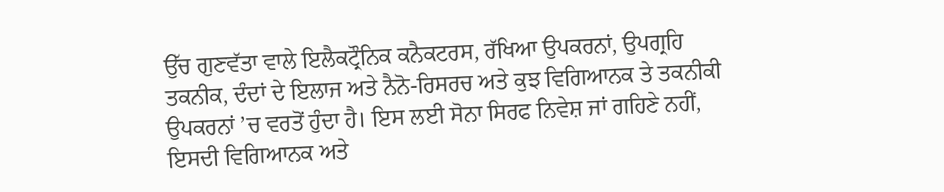ਉੱਚ ਗੁਣਵੱਤਾ ਵਾਲੇ ਇਲੈਕਟ੍ਰੌਨਿਕ ਕਨੈਕਟਰਸ, ਰੱਖਿਆ ਉਪਕਰਨਾਂ, ਉਪਗ੍ਰਹਿ ਤਕਨੀਕ, ਦੰਦਾਂ ਦੇ ਇਲਾਜ ਅਤੇ ਨੈਨੋ-ਰਿਸਰਚ ਅਤੇ ਕੁਝ ਵਿਗਿਆਨਕ ਤੇ ਤਕਨੀਕੀ ਉਪਕਰਨਾਂ ’ਚ ਵਰਤੋਂ ਹੁੰਦਾ ਹੈ। ਇਸ ਲਈ ਸੋਨਾ ਸਿਰਫ ਨਿਵੇਸ਼ ਜਾਂ ਗਹਿਣੇ ਨਹੀਂ, ਇਸਦੀ ਵਿਗਿਆਨਕ ਅਤੇ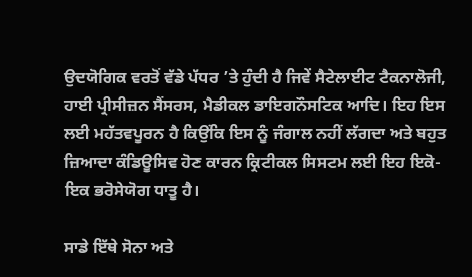ਉਦਯੋਗਿਕ ਵਰਤੋਂ ਵੱਡੇ ਪੱਧਰ ’ਤੇ ਹੁੰਦੀ ਹੈ ਜਿਵੇਂ ਸੈਟੇਲਾਈਟ ਟੈਕਨਾਲੋਜੀ, ਹਾਈ ਪ੍ਰੀਸੀਜ਼ਨ ਸੈਂਸਰਸ, ਮੈਡੀਕਲ ਡਾਇਗਨੌਸਟਿਕ ਆਦਿ। ਇਹ ਇਸ ਲਈ ਮਹੱਤਵਪੂਰਨ ਹੈ ਕਿਉਂਕਿ ਇਸ ਨੂੰ ਜੰਗਾਲ ਨਹੀਂ ਲੱਗਦਾ ਅਤੇ ਬਹੁਤ ਜ਼ਿਆਦਾ ਕੰਡਿਊਸਿਵ ਹੋਣ ਕਾਰਨ ਕ੍ਰਿਟੀਕਲ ਸਿਸਟਮ ਲਈ ਇਹ ਇਕੋ-ਇਕ ਭਰੋਸੇਯੋਗ ਧਾਤੂ ਹੈ।

ਸਾਡੇ ਇੱਥੇ ਸੋਨਾ ਅਤੇ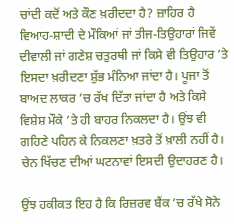ਚਾਂਦੀ ਕਦੋਂ ਅਤੇ ਕੌਣ ਖ਼ਰੀਦਦਾ ਹੈ? ਜ਼ਾਹਿਰ ਹੈ ਵਿਆਹ-ਸ਼ਾਦੀ ਦੇ ਮੌਕਿਆਂ ਜਾਂ ਤੀਜ-ਤਿਉਹਾਰਾਂ ਜਿਵੇਂ ਦੀਵਾਲੀ ਜਾਂ ਗਣੇਸ਼ ਚਤੁਰਥੀ ਜਾਂ ਕਿਸੇ ਵੀ ਤਿਉਹਾਰ ’ਤੇ ਇਸਦਾ ਖ਼ਰੀਦਣਾ ਸ਼ੁੱਭ ਮੰਨਿਆ ਜਾਂਦਾ ਹੈ। ਪੂਜਾ ਤੋਂ ਬਾਅਦ ਲਾਕਰ ’ਚ ਰੱਖ ਦਿੱਤਾ ਜਾਂਦਾ ਹੈ ਅਤੇ ਕਿਸੇ ਵਿਸ਼ੇਸ਼ ਮੌਕੇ ’ਤੇ ਹੀ ਬਾਹਰ ਨਿਕਲਦਾ ਹੈ। ਉਂਝ ਵੀ ਗਹਿਣੇ ਪਹਿਨ ਕੇ ਨਿਕਲਣਾ ਖ਼ਤਰੇ ਤੋਂ ਖ਼ਾਲੀ ਨਹੀਂ ਹੈ। ਚੇਨ ਖਿੱਚਣ ਦੀਆਂ ਘਟਨਾਵਾਂ ਇਸਦੀ ਉਦਾਹਰਣ ਹੈ।

ਉਂਝ ਹਕੀਕਤ ਇਹ ਹੈ ਕਿ ਰਿਜ਼ਰਵ ਬੈਂਕ ’ਚ ਰੱਖੇ ਸੋਨੇ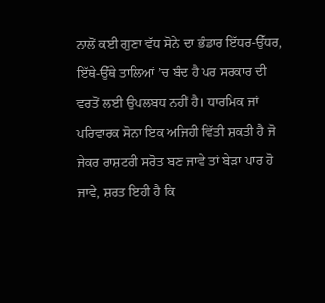ਨਾਲੋਂ ਕਈ ਗੁਣਾ ਵੱਧ ਸੋਨੇ ਦਾ ਭੰਡਾਰ ਇੱਧਰ-ਉੱਧਰ, ਇੱਥੇ-ਉੱਥੇ ਤਾਲਿਆਂ ’ਚ ਬੰਦ ਹੈ ਪਰ ਸਰਕਾਰ ਦੀ ਵਰਤੋਂ ਲਈ ਉਪਲਬਧ ਨਹੀਂ ਹੈ। ਧਾਰਮਿਕ ਜਾਂ ਪਰਿਵਾਰਕ ਸੋਨਾ ਇਕ ਅਜਿਹੀ ਵਿੱਤੀ ਸ਼ਕਤੀ ਹੈ ਜੋ ਜੇਕਰ ਰਾਸ਼ਟਰੀ ਸਰੋਤ ਬਣ ਜਾਵੇ ਤਾਂ ਬੇੜਾ ਪਾਰ ਹੋ ਜਾਵੇ, ਸ਼ਰਤ ਇਹੀ ਹੈ ਕਿ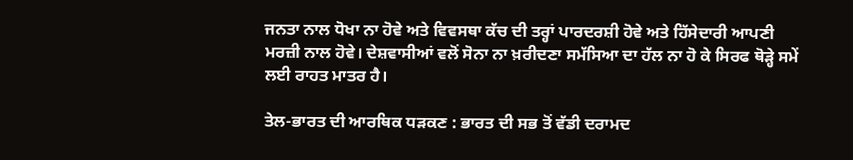ਜਨਤਾ ਨਾਲ ਧੋਖਾ ਨਾ ਹੋਵੇ ਅਤੇ ਵਿਵਸਥਾ ਕੱਚ ਦੀ ਤਰ੍ਹਾਂ ਪਾਰਦਰਸ਼ੀ ਹੋਵੇ ਅਤੇ ਹਿੱਸੇਦਾਰੀ ਆਪਣੀ ਮਰਜ਼ੀ ਨਾਲ ਹੋਵੇ। ਦੇਸ਼ਵਾਸੀਆਂ ਵਲੋਂ ਸੋਨਾ ਨਾ ਖ਼ਰੀਦਣਾ ਸਮੱਸਿਆ ਦਾ ਹੱਲ ਨਾ ਹੋ ਕੇ ਸਿਰਫ ਥੋੜ੍ਹੇ ਸਮੇਂ ਲਈ ਰਾਹਤ ਮਾਤਰ ਹੈ।

ਤੇਲ-ਭਾਰਤ ਦੀ ਆਰਥਿਕ ਧੜਕਣ : ਭਾਰਤ ਦੀ ਸਭ ਤੋਂ ਵੱਡੀ ਦਰਾਮਦ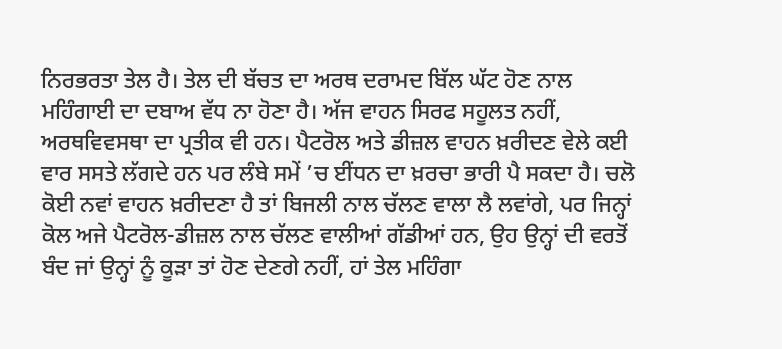ਨਿਰਭਰਤਾ ਤੇਲ ਹੈ। ਤੇਲ ਦੀ ਬੱਚਤ ਦਾ ਅਰਥ ਦਰਾਮਦ ਬਿੱਲ ਘੱਟ ਹੋਣ ਨਾਲ ਮਹਿੰਗਾਈ ਦਾ ਦਬਾਅ ਵੱਧ ਨਾ ਹੋਣਾ ਹੈ। ਅੱਜ ਵਾਹਨ ਸਿਰਫ ਸਹੂਲਤ ਨਹੀਂ, ਅਰਥਵਿਵਸਥਾ ਦਾ ਪ੍ਰਤੀਕ ਵੀ ਹਨ। ਪੈਟਰੋਲ ਅਤੇ ਡੀਜ਼ਲ ਵਾਹਨ ਖ਼ਰੀਦਣ ਵੇਲੇ ਕਈ ਵਾਰ ਸਸਤੇ ਲੱਗਦੇ ਹਨ ਪਰ ਲੰਬੇ ਸਮੇਂ ’ਚ ਈਂਧਨ ਦਾ ਖ਼ਰਚਾ ਭਾਰੀ ਪੈ ਸਕਦਾ ਹੈ। ਚਲੋ ਕੋਈ ਨਵਾਂ ਵਾਹਨ ਖ਼ਰੀਦਣਾ ਹੈ ਤਾਂ ਬਿਜਲੀ ਨਾਲ ਚੱਲਣ ਵਾਲਾ ਲੈ ਲਵਾਂਗੇ, ਪਰ ਜਿਨ੍ਹਾਂ ਕੋਲ ਅਜੇ ਪੈਟਰੋਲ-ਡੀਜ਼ਲ ਨਾਲ ਚੱਲਣ ਵਾਲੀਆਂ ਗੱਡੀਆਂ ਹਨ, ਉਹ ਉਨ੍ਹਾਂ ਦੀ ਵਰਤੋਂ ਬੰਦ ਜਾਂ ਉਨ੍ਹਾਂ ਨੂੰ ਕੂੜਾ ਤਾਂ ਹੋਣ ਦੇਣਗੇ ਨਹੀਂ, ਹਾਂ ਤੇਲ ਮਹਿੰਗਾ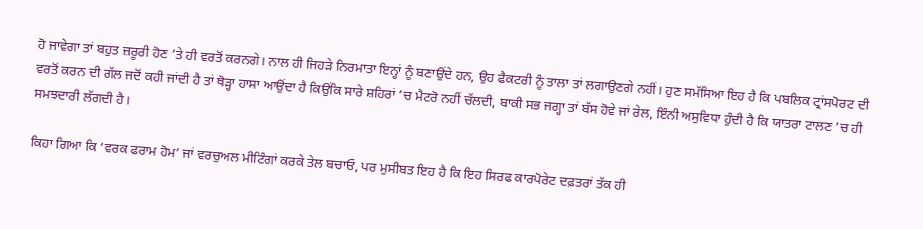ਹੋ ਜਾਵੇਗਾ ਤਾਂ ਬਹੁਤ ਜ਼ਰੂਰੀ ਹੋਣ ’ਤੇ ਹੀ ਵਰਤੋਂ ਕਰਨਗੇ। ਨਾਲ ਹੀ ਜਿਹੜੇ ਨਿਰਮਾਤਾ ਇਨ੍ਹਾਂ ਨੂੰ ਬਣਾਉਂਦੇ ਹਨ, ਉਹ ਫੈਕਟਰੀ ਨੂੰ ਤਾਲਾ ਤਾਂ ਲਗਾਉਣਗੇ ਨਹੀਂ। ਹੁਣ ਸਮੱਸਿਆ ਇਹ ਹੈ ਕਿ ਪਬਲਿਕ ਟ੍ਰਾਂਸਪੋਰਟ ਦੀ ਵਰਤੋਂ ਕਰਨ ਦੀ ਗੱਲ ਜਦੋਂ ਕਹੀ ਜਾਂਦੀ ਹੈ ਤਾਂ ਥੋੜ੍ਹਾ ਹਾਸਾ ਆਉਂਦਾ ਹੈ ਕਿਉਂਕਿ ਸਾਰੇ ਸ਼ਹਿਰਾਂ ’ਚ ਮੈਟਰੋ ਨਹੀਂ ਚੱਲਦੀ, ਬਾਕੀ ਸਭ ਜਗ੍ਹਾ ਤਾਂ ਬੱਸ ਹੋਵੇ ਜਾਂ ਰੇਲ, ਇੰਨੀ ਅਸੁਵਿਧਾ ਹੁੰਦੀ ਹੈ ਕਿ ਯਾਤਰਾ ਟਾਲਣ ’ਚ ਹੀ ਸਮਝਦਾਰੀ ਲੱਗਦੀ ਹੈ।

ਕਿਹਾ ਗਿਆ ਕਿ ‘ਵਰਕ ਫਰਾਮ ਹੋਮ’ ਜਾਂ ਵਰਚੁਅਲ ਮੀਟਿੰਗਾਂ ਕਰਕੇ ਤੇਲ ਬਚਾਓ, ਪਰ ਮੁਸੀਬਤ ਇਹ ਹੈ ਕਿ ਇਹ ਸਿਰਫ ਕਾਰਪੋਰੇਟ ਦਫ਼ਤਰਾਂ ਤੱਕ ਹੀ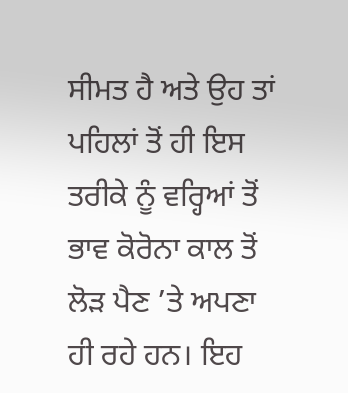ਸੀਮਤ ਹੈ ਅਤੇ ਉਹ ਤਾਂ ਪਹਿਲਾਂ ਤੋਂ ਹੀ ਇਸ ਤਰੀਕੇ ਨੂੰ ਵਰ੍ਹਿਆਂ ਤੋਂ ਭਾਵ ਕੋਰੋਨਾ ਕਾਲ ਤੋਂ ਲੋੜ ਪੈਣ ’ਤੇ ਅਪਣਾ ਹੀ ਰਹੇ ਹਨ। ਇਹ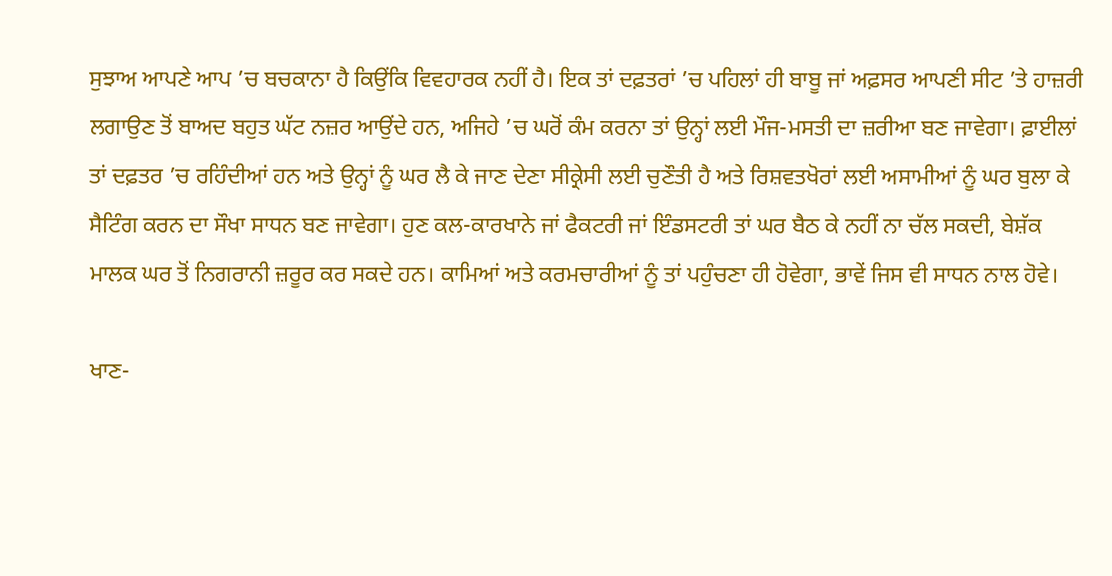ਸੁਝਾਅ ਆਪਣੇ ਆਪ ’ਚ ਬਚਕਾਨਾ ਹੈ ਕਿਉਂਕਿ ਵਿਵਹਾਰਕ ਨਹੀਂ ਹੈ। ਇਕ ਤਾਂ ਦਫ਼ਤਰਾਂ ’ਚ ਪਹਿਲਾਂ ਹੀ ਬਾਬੂ ਜਾਂ ਅਫ਼ਸਰ ਆਪਣੀ ਸੀਟ ’ਤੇ ਹਾਜ਼ਰੀ ਲਗਾਉਣ ਤੋਂ ਬਾਅਦ ਬਹੁਤ ਘੱਟ ਨਜ਼ਰ ਆਉਂਦੇ ਹਨ, ਅਜਿਹੇ ’ਚ ਘਰੋਂ ਕੰਮ ਕਰਨਾ ਤਾਂ ਉਨ੍ਹਾਂ ਲਈ ਮੌਜ-ਮਸਤੀ ਦਾ ਜ਼ਰੀਆ ਬਣ ਜਾਵੇਗਾ। ਫ਼ਾਈਲਾਂ ਤਾਂ ਦਫ਼ਤਰ ’ਚ ਰਹਿੰਦੀਆਂ ਹਨ ਅਤੇ ਉਨ੍ਹਾਂ ਨੂੰ ਘਰ ਲੈ ਕੇ ਜਾਣ ਦੇਣਾ ਸੀਕ੍ਰੇਸੀ ਲਈ ਚੁਣੌਤੀ ਹੈ ਅਤੇ ਰਿਸ਼ਵਤਖੋਰਾਂ ਲਈ ਅਸਾਮੀਆਂ ਨੂੰ ਘਰ ਬੁਲਾ ਕੇ ਸੈਟਿੰਗ ਕਰਨ ਦਾ ਸੌਖਾ ਸਾਧਨ ਬਣ ਜਾਵੇਗਾ। ਹੁਣ ਕਲ-ਕਾਰਖਾਨੇ ਜਾਂ ਫੈਕਟਰੀ ਜਾਂ ਇੰਡਸਟਰੀ ਤਾਂ ਘਰ ਬੈਠ ਕੇ ਨਹੀਂ ਨਾ ਚੱਲ ਸਕਦੀ, ਬੇਸ਼ੱਕ ਮਾਲਕ ਘਰ ਤੋਂ ਨਿਗਰਾਨੀ ਜ਼ਰੂਰ ਕਰ ਸਕਦੇ ਹਨ। ਕਾਮਿਆਂ ਅਤੇ ਕਰਮਚਾਰੀਆਂ ਨੂੰ ਤਾਂ ਪਹੁੰਚਣਾ ਹੀ ਹੋਵੇਗਾ, ਭਾਵੇਂ ਜਿਸ ਵੀ ਸਾਧਨ ਨਾਲ ਹੋਵੇ।

ਖਾਣ-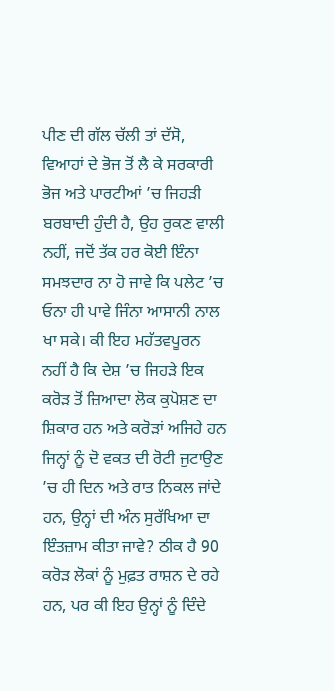ਪੀਣ ਦੀ ਗੱਲ ਚੱਲੀ ਤਾਂ ਦੱਸੋ, ਵਿਆਹਾਂ ਦੇ ਭੋਜ ਤੋਂ ਲੈ ਕੇ ਸਰਕਾਰੀ ਭੋਜ ਅਤੇ ਪਾਰਟੀਆਂ ’ਚ ਜਿਹੜੀ ਬਰਬਾਦੀ ਹੁੰਦੀ ਹੈ, ਉਹ ਰੁਕਣ ਵਾਲੀ ਨਹੀਂ, ਜਦੋਂ ਤੱਕ ਹਰ ਕੋਈ ਇੰਨਾ ਸਮਝਦਾਰ ਨਾ ਹੋ ਜਾਵੇ ਕਿ ਪਲੇਟ ’ਚ ਓਨਾ ਹੀ ਪਾਵੇ ਜਿੰਨਾ ਆਸਾਨੀ ਨਾਲ ਖਾ ਸਕੇ। ਕੀ ਇਹ ਮਹੱਤਵਪੂਰਨ ਨਹੀਂ ਹੈ ਕਿ ਦੇਸ਼ ’ਚ ਜਿਹੜੇ ਇਕ ਕਰੋੜ ਤੋਂ ਜ਼ਿਆਦਾ ਲੋਕ ਕੁਪੋਸ਼ਣ ਦਾ ਸ਼ਿਕਾਰ ਹਨ ਅਤੇ ਕਰੋੜਾਂ ਅਜਿਹੇ ਹਨ ਜਿਨ੍ਹਾਂ ਨੂੰ ਦੋ ਵਕਤ ਦੀ ਰੋਟੀ ਜੁਟਾਉਣ ’ਚ ਹੀ ਦਿਨ ਅਤੇ ਰਾਤ ਨਿਕਲ ਜਾਂਦੇ ਹਨ, ਉਨ੍ਹਾਂ ਦੀ ਅੰਨ ਸੁਰੱਖਿਆ ਦਾ ਇੰਤਜ਼ਾਮ ਕੀਤਾ ਜਾਵੇ? ਠੀਕ ਹੈ 90 ਕਰੋੜ ਲੋਕਾਂ ਨੂੰ ਮੁਫ਼ਤ ਰਾਸ਼ਨ ਦੇ ਰਹੇ ਹਨ, ਪਰ ਕੀ ਇਹ ਉਨ੍ਹਾਂ ਨੂੰ ਦਿੰਦੇ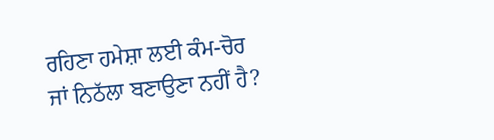ਰਹਿਣਾ ਹਮੇਸ਼ਾ ਲਈ ਕੰਮ-ਚੋਰ ਜਾਂ ਨਿਠੱਲਾ ਬਣਾਉਣਾ ਨਹੀਂ ਹੈ?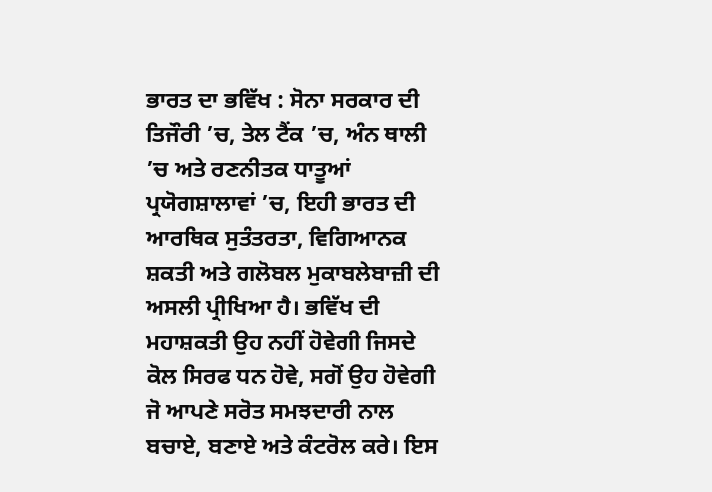ਭਾਰਤ ਦਾ ਭਵਿੱਖ : ਸੋਨਾ ਸਰਕਾਰ ਦੀ ਤਿਜੌਰੀ ’ਚ, ਤੇਲ ਟੈਂਕ ’ਚ, ਅੰਨ ਥਾਲੀ ’ਚ ਅਤੇ ਰਣਨੀਤਕ ਧਾਤੂਆਂ ਪ੍ਰਯੋਗਸ਼ਾਲਾਵਾਂ ’ਚ, ਇਹੀ ਭਾਰਤ ਦੀ ਆਰਥਿਕ ਸੁਤੰਤਰਤਾ, ਵਿਗਿਆਨਕ ਸ਼ਕਤੀ ਅਤੇ ਗਲੋਬਲ ਮੁਕਾਬਲੇਬਾਜ਼ੀ ਦੀ ਅਸਲੀ ਪ੍ਰੀਖਿਆ ਹੈ। ਭਵਿੱਖ ਦੀ ਮਹਾਸ਼ਕਤੀ ਉਹ ਨਹੀਂ ਹੋਵੇਗੀ ਜਿਸਦੇ ਕੋਲ ਸਿਰਫ ਧਨ ਹੋਵੇ, ਸਗੋਂ ਉਹ ਹੋਵੇਗੀ ਜੋ ਆਪਣੇ ਸਰੋਤ ਸਮਝਦਾਰੀ ਨਾਲ ਬਚਾਏ, ਬਣਾਏ ਅਤੇ ਕੰਟਰੋਲ ਕਰੇ। ਇਸ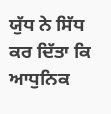ਯੁੱਧ ਨੇ ਸਿੱਧ ਕਰ ਦਿੱਤਾ ਕਿ ਆਧੁਨਿਕ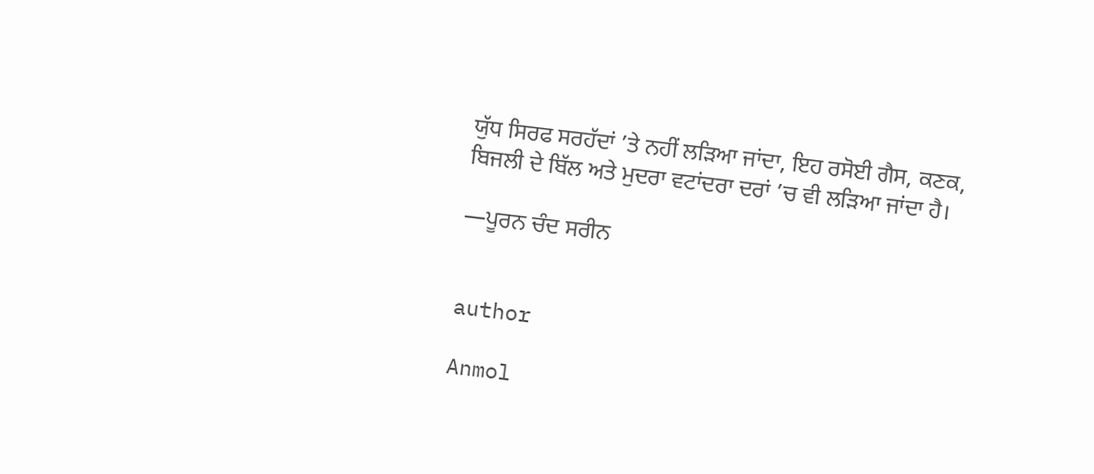ਯੁੱਧ ਸਿਰਫ ਸਰਹੱਦਾਂ ’ਤੇ ਨਹੀਂ ਲੜਿਆ ਜਾਂਦਾ, ਇਹ ਰਸੋਈ ਗੈਸ, ਕਣਕ, ਬਿਜਲੀ ਦੇ ਬਿੱਲ ਅਤੇ ਮੁਦਰਾ ਵਟਾਂਦਰਾ ਦਰਾਂ ’ਚ ਵੀ ਲੜਿਆ ਜਾਂਦਾ ਹੈ।

—ਪੂਰਨ ਚੰਦ ਸਰੀਨ


author

Anmol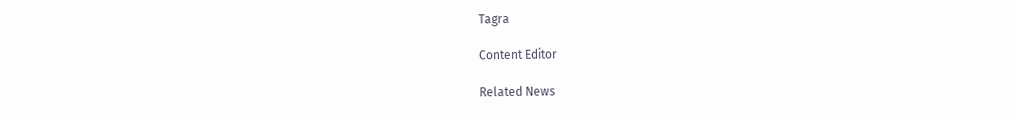Tagra

Content Editor

Related News